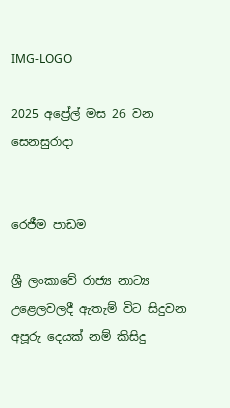IMG-LOGO

2025 අප්‍රේල් මස 26 වන සෙනසුරාදා


රෙජීම පාඩම

ශ්‍රී ලංකාවේ රාජ්‍ය නාට්‍ය උළෙලවලදී ඇතැම් විට සිදුවන අපූරු දෙයක් නම් කිසිදු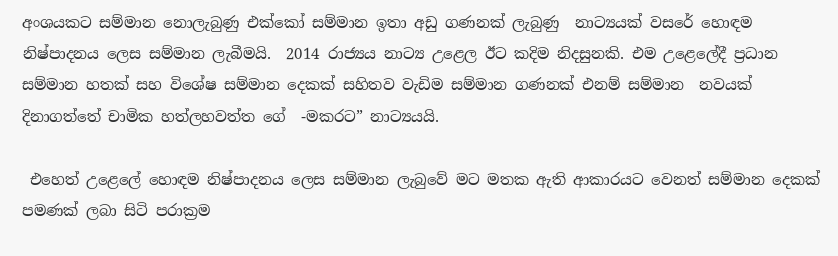අංශයකට සම්මාන නොලැබුණු එක්කෝ සම්මාන ඉතා අඩු ගණනක් ලැබුණු  නාට්‍යයක් වසරේ හොඳම නිෂ්පාදනය ලෙස සම්මාන ලැබීමයි.  2014 රාජ්‍යය නාට්‍ය උළෙල ඊට කදිම නිදසුනකි. එම උළෙලේදී ප්‍රධාන සම්මාන හතක් සහ විශේෂ සම්මාන දෙකක් සහිතව වැඩිම සම්මාන ගණනක් එනම් සම්මාන  නවයක් දිනාගත්තේ චාමික හත්ලහවත්ත ගේ  -මකරට” නාට්‍යයයි.

 එහෙත් උළෙලේ හොඳම නිෂ්පාදනය ලෙස සම්මාන ලැබුවේ මට මතක ඇති ආකාරයට වෙනත් සම්මාන දෙකක් පමණක් ලබා සිටි පරාක්‍රම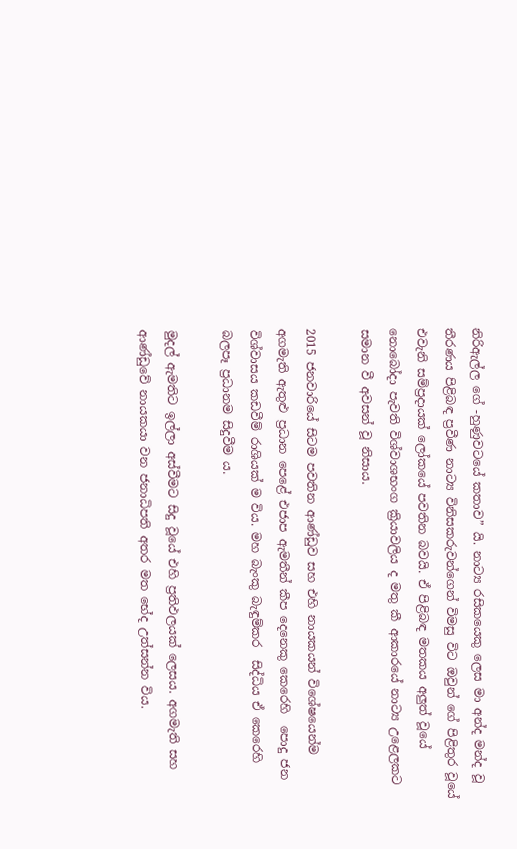නිරිඇල්ල ගේ -හුණුවටයේ කතාව” යි. නාට්‍ය රසිකයෙකු ලෙස මා අන්ද මන්ද වූ තීරණය පිළිබඳ ප්‍රවීණ නාට්‍ය විනිසකරුවන්ගෙන් විමසු විට ඔවුන් ගේ පිළිතුර වූයේ එවැනි සම්ප්‍රදායක් ලෝකයේ පවතින බවයි. ඒ පිළිබඳ මතකය අලුත් වූයේ නොබෝදා පැවති විශ්වාශභංග ක්‍රියාවලිය ද මතු කී ආකාරයේ නාට්‍ය උළෙලකට සමාන වී අවසන් වූ නිසාය.

2015 ජනවාරියේ සිටම පවතින ආණ්ඩුව සහ එහි නායකයන් විශේෂයෙන්ම අගමැති ඇතුළු ප්‍රධාන පෙළේ එජාප ඇමතීන් කීප දෙනෙකු කෙරෙහි  පොදු ජන විශ්වාසය කඩවීම් රාශියක් ම විය. මහ බැංකු බැඳුම්කර  සිද්ධිය ඒ කෙරෙහි බලපෑ ප්‍රධානම සිදුවීම ය.

මුදල් ඇමතිට ඉල්ලා අස්වීමට සිදු වූයේ එහි ප්‍රතිඵලයක් ලෙසය. අගමැති සහ ආණ්ඩුවේ නායකයා වන ජනාධිපති අතර මත භේද උත්සන්න විය.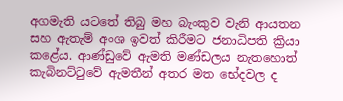අගමැති යටතේ තිබු මහ බැංකුව වැනි ආයතන සහ ඇතැම් අංශ ඉවත් කිරීමට ජනාධිපති ක්‍රියා කළේය. ආණ්ඩුවේ ඇමති මණ්ඩලය නැතහොත් කැබිනට්ටුවේ ඇමතීන් අතර මත භේදවල ද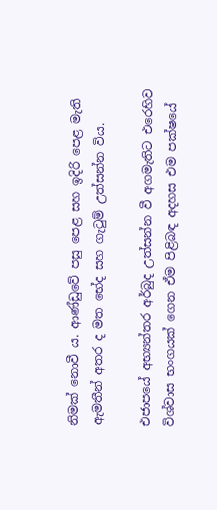නිමක් නොවී ය. ආණ්ඩුවේ පසු පෙළ සහ ඉදිරි පෙළ මැති ඇමතීන් අතර ද මත භේද සහ ගැටුම් උත්සන්න විය.

එජාපයේ අභ්‍යන්තර අර්බුද උත්සන්න වී අගමැතිට එරෙහිව විශ්වාස භංගයක් ගෙන ඒම පිළිබඳ අදහස එම පක්ෂයේ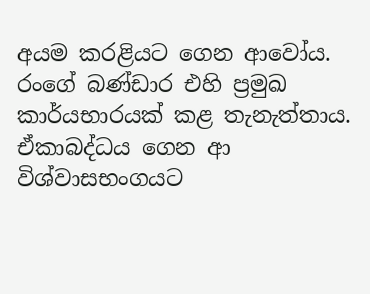අයම කරළියට ගෙන ආවෝය. රංගේ බණ්ඩාර එහි ප්‍රමුඛ කාර්යභාරයක් කළ තැනැත්තාය. ඒකාබද්ධය ගෙන ආ විශ්වාසභංගයට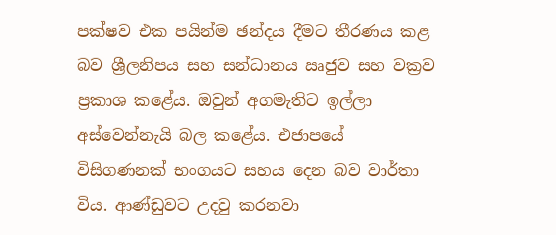පක්ෂව එක පයින්ම ඡන්දය දීමට තීරණය කළ බව ශ්‍රීලනිපය සහ සන්ධානය ඍජුව සහ වක්‍රව ප්‍රකාශ කළේය. ඔවුන් අගමැතිට ඉල්ලා අස්වෙන්නැයි බල කළේය. එජාපයේ විසිගණනක් භංගයට සහය දෙන බව වාර්තා විය. ආණ්ඩුවට උදවු කරනවා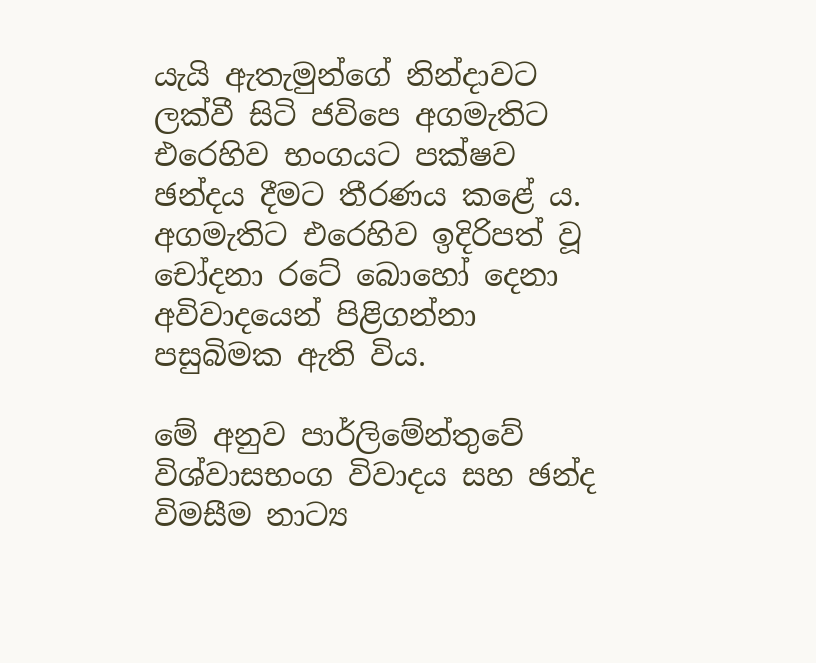යැයි ඇතැමුන්ගේ නින්දාවට ලක්වී සිටි ජවිපෙ අගමැතිට එරෙහිව භංගයට පක්ෂව ඡන්දය දීමට තීරණය කළේ ය. අගමැතිට එරෙහිව ඉදිරිපත් වූ චෝදනා රටේ බොහෝ දෙනා අවිවාදයෙන් පිළිගන්නා පසුබිමක ඇති විය.

මේ අනුව පාර්ලිමේන්තුවේ විශ්වාසභංග විවාදය සහ ඡන්ද විමසීම නාට්‍ය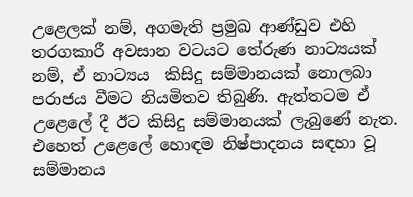උළෙලක් නම්, අගමැති ප්‍රමුඛ ආණ්ඩුව එහි තරගකාරී අවසාන වටයට තේරුණ නාට්‍යයක් නම්, ඒ නාට්‍යය  කිසිදු සම්මානයක් නොලබා පරාජය වීමට නියමිතව තිබුණි. ඇත්තටම ඒ උළෙලේ දී ඊට කිසිදු සම්මානයක් ලැබුණේ නැත. එහෙත් උළෙලේ හොඳම නිෂ්පාදනය සඳහා වූ සම්මානය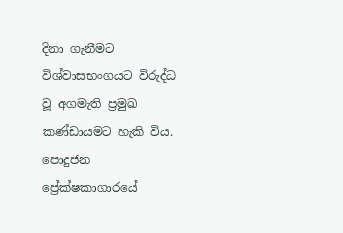දිනා ගැනීමට විශ්වාසභංගයට විරුද්ධ වූ අගමැති ප්‍රමුඛ කණ්ඩායමට හැකි විය. පොදුජන ප්‍රේක්ෂකාගාරයේ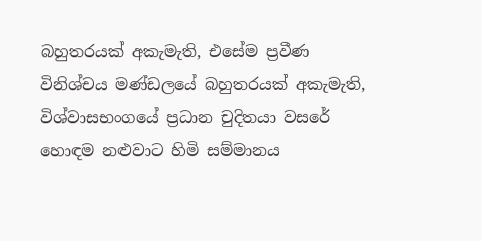බහුතරයක් අකැමැති, එසේම ප්‍රවීණ විනිශ්චය මණ්ඩලයේ බහුතරයක් අකැමැති, විශ්වාසභංගයේ ප්‍රධාන චුදිතයා වසරේ හොඳම නළුවාට හිමි සම්මානය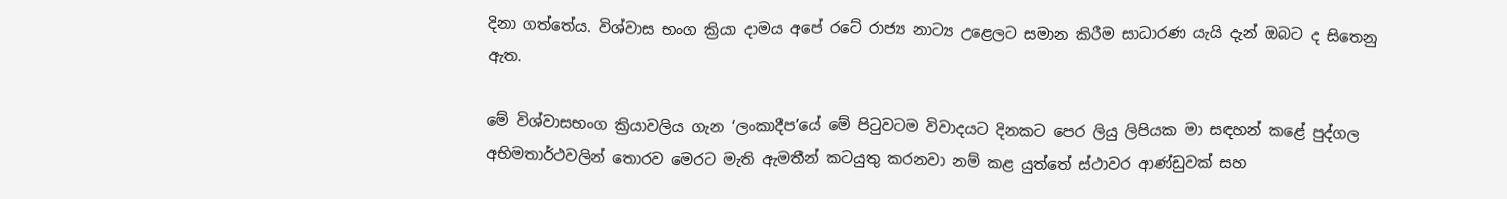දිනා ගත්තේය. විශ්වාස භංග ක්‍රියා දාමය අපේ රටේ රාජ්‍ය නාට්‍ය උළෙලට සමාන කිරීම සාධාරණ යැයි දැන් ඔබට ද සිතෙනු ඇත.

මේ විශ්වාසභංග ක්‍රියාවලිය ගැන ‘ලංකාදීප’යේ මේ පිටුවටම විවාදයට දිනකට පෙර ලියු ලිපියක මා සඳහන් කළේ පුද්ගල අභිමතාර්ථවලින් තොරව මෙරට මැති ඇමතීන් කටයුතු කරනවා නම් කළ යුත්තේ ස්ථාවර ආණ්ඩුවක් සහ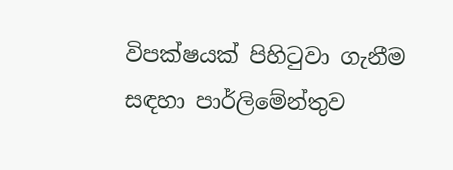විපක්ෂයක් පිහිටුවා ගැනීම සඳහා පාර්ලිමේන්තුව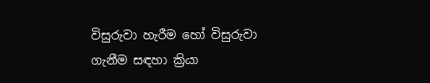විසුරුවා හැරීම හෝ විසුරුවා ගැනීම සඳහා ක්‍රියා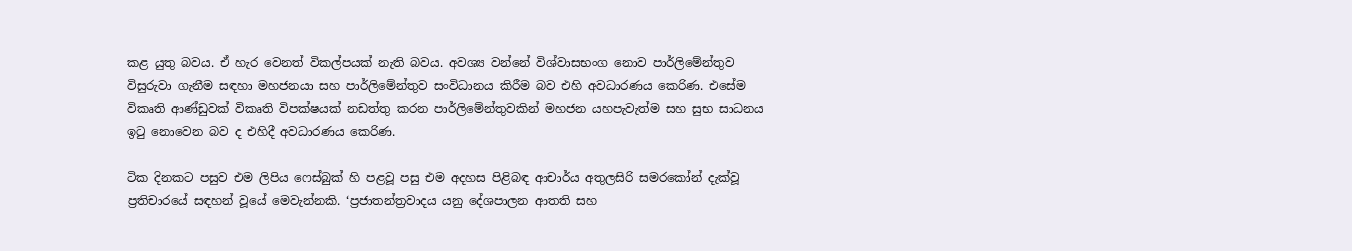කළ යුතු බවය. ඒ හැර වෙනත් විකල්පයක් නැති බවය. අවශ්‍ය වන්නේ විශ්වාසභංග නොව පාර්ලිමේන්තුව විසුරුවා ගැනීම සඳහා මහජනයා සහ පාර්ලිමේන්තුව සංවිධානය කිරීම බව එහි අවධාරණය කෙරිණ. එසේම විකෘති ආණ්ඩුවක් විකෘති විපක්ෂයක් නඩත්තු කරන පාර්ලිමේන්තුවකින් මහජන යහපැවැත්ම සහ සුභ සාධනය ඉටු නොවෙන බව ද එහිදී අවධාරණය කෙරිණ.

ටික දිනකට පසුව එම ලිපිය ෆෙස්බුක් හි පළවූ පසු එම අදහස පිළිබඳ ආචාර්ය අතුලසිරි සමරකෝන් දැක්වූ ප්‍රතිචාරයේ සඳහන් වූයේ මෙවැන්නකි. ‘ප්‍රජාතන්ත්‍රවාදය යනු දේශපාලන ආතති සහ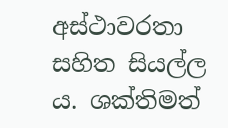අස්ථාවරතා සහිත සියල්ල ය. ශක්තිමත්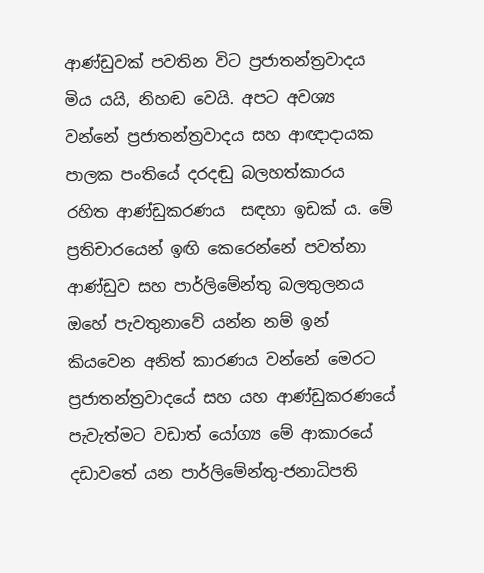ආණ්ඩුවක් පවතින විට ප්‍රජාතන්ත්‍රවාදය මිය යයි, නිහඬ වෙයි. අපට අවශ්‍ය වන්නේ ප්‍රජාතන්ත්‍රවාදය සහ ආඥාදායක පාලක පංතියේ දරදඬු බලහත්කාරය  රහිත ආණ්ඩුකරණය  සඳහා ඉඩක් ය. මේ ප්‍රතිචාරයෙන් ඉඟි කෙරෙන්නේ පවත්නා ආණ්ඩුව සහ පාර්ලිමේන්තු බලතුලනය ඔහේ පැවතුනාවේ යන්න නම් ඉන් කියවෙන අනිත් කාරණය වන්නේ මෙරට ප්‍රජාතන්ත්‍රවාදයේ සහ යහ ආණ්ඩුකරණයේ පැවැත්මට වඩාත් යෝග්‍ය මේ ආකාරයේ දඩාවතේ යන පාර්ලිමේන්තු-ජනාධිපති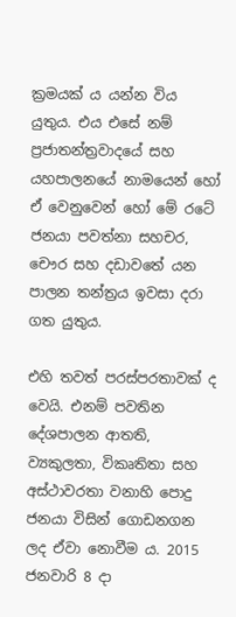ක්‍රමයක් ය යන්න විය යුතුය. එය එසේ නම් ප්‍රජාතන්ත්‍රවාදයේ සහ යහපාලනයේ නාමයෙන් හෝ ඒ වෙනුවෙන් හෝ මේ රටේ ජනයා පවත්නා සහචර, චෞර සහ දඩාවතේ යන පාලන තන්ත්‍රය ඉවසා දරා ගත යුතුය.

එහි තවත් පරස්පරතාවක් ද වෙයි. එනම් පවතින දේශපාලන ආතති, ව්‍යකුලතා, විකෘතිතා සහ අස්ථාවරතා වනාහි පොදු ජනයා විසින් ගොඩනගන ලද ඒවා නොවීම ය. 2015 ජනවාරි 8 දා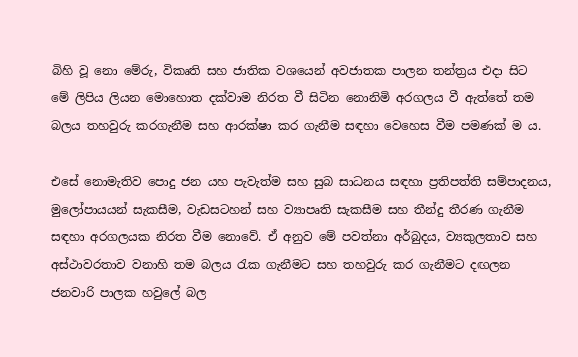බිහි වූ නො මේරු, විකෘති සහ ජාතික වශයෙන් අවජාතක පාලන තන්ත්‍රය එදා සිට මේ ලිපිය ලියන මොහොත දක්වාම නිරත වී සිටින නොනිමි අරගලය වී ඇත්තේ තම බලය තහවුරු කරගැනීම සහ ආරක්ෂා කර ගැනීම සඳහා වෙහෙස වීම පමණක් ම ය.

එසේ නොමැතිව පොදු ජන යහ පැවැත්ම සහ සුබ සාධනය සඳහා ප්‍රතිපත්ති සම්පාදනය, මුලෝපායයන් සැකසීම, වැඩසටහන් සහ ව්‍යාපෘති සැකසීම සහ තීන්දු තීරණ ගැනීම සඳහා අරගලයක නිරත වීම නොවේ. ඒ අනුව මේ පවත්නා අර්බුදය, ව්‍යකුලතාව සහ අස්ථාවරතාව වනාහි තම බලය රැක ගැනීමට සහ තහවුරු කර ගැනීමට දඟලන ජනවාරි පාලක හවුලේ බල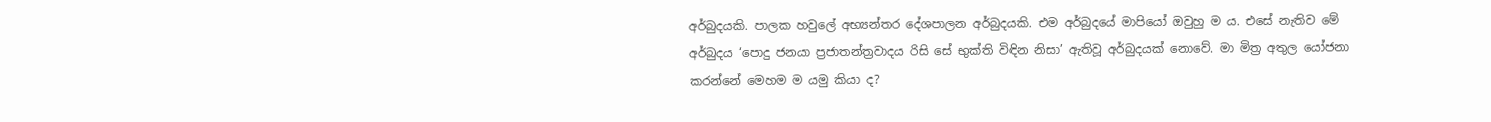අර්බුදයකි. පාලක හවුලේ අභ්‍යන්තර දේශපාලන අර්බුදයකි. එම අර්බුදයේ මාපියෝ ඔවුහු ම ය. එසේ නැතිව මේ අර්බුදය ‘පොදු ජනයා ප්‍රජාතන්ත්‍රවාදය රිසි සේ භුක්ති විඳින නිසා’ ඇතිවූ අර්බුදයක් නොවේ. මා මිත්‍ර අතුල යෝජනා කරන්නේ මෙහම ම යමු කියා ද?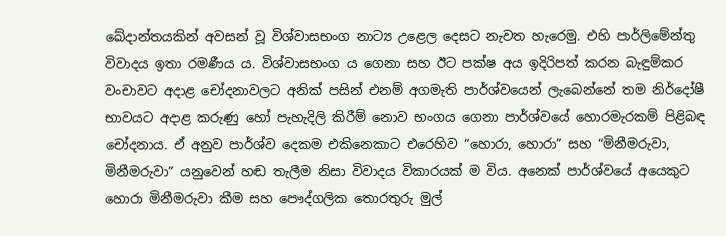ඛේදාන්තයකින් අවසන් වූ විශ්වාසභංග නාට්‍ය උළෙල දෙසට නැවත හැරෙමු. එහි පාර්ලිමේන්තු විවාදය ඉතා රමණීය ය. විශ්වාසභංග ය ගෙනා සහ ඊට පක්ෂ අය ඉදිරිපත් කරන බැඳුම්කර වංචාවට අදාළ චෝදනාවලට අනික් පසින් එනම් අගමැති පාර්ශ්වයෙන් ලැබෙන්නේ තම නිර්දෝෂී භාවයට අදාළ කරුණු හෝ පැහැදිලි කිරීම් නොව භංගය ගෙනා පාර්ශ්වයේ හොරමැරකම් පිළිබඳ චෝදනාය. ඒ අනුව පාර්ශ්ව දෙකම එකිනෙකාට එරෙහිව “හොරා, හොරා” සහ “මිනීමරුවා, මිනීමරුවා” යනුවෙන් හඬ තැලීම නිසා විවාදය විකාරයක් ම විය. අනෙක් පාර්ශ්වයේ අයෙකුට හොරා මිනීමරුවා කීම සහ පෞද්ගලික තොරතුරු මුල්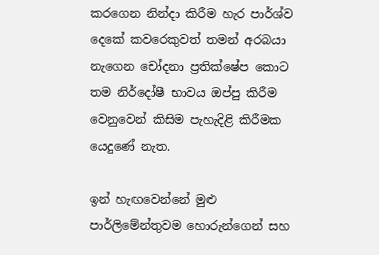කරගෙන නින්දා කිරීම හැර පාර්ශ්ව දෙකේ කවරෙකුවත් තමන් අරබයා නැගෙන චෝදනා ප්‍රතික්ෂේප කොට තම නිර්දෝෂී භාවය ඔප්පු කිරීම වෙනුවෙන් කිසිම පැහැදිළි කිරීමක යෙදුණේ නැත.

ඉන් හැඟවෙන්නේ මුළු පාර්ලිමේන්තුවම හොරුන්ගෙන් සහ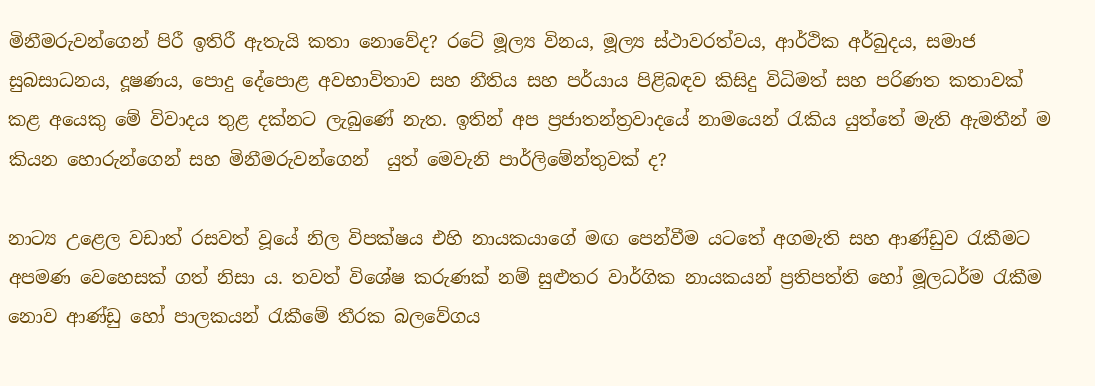මිනීමරුවන්ගෙන් පිරී ඉතිරී ඇතැයි කතා නොවේද? රටේ මූල්‍ය විනය, මූල්‍ය ස්ථාවරත්වය, ආර්ථික අර්බුදය, සමාජ සුබසාධනය, දූෂණය, පොදු දේපොළ අවභාවිතාව සහ නීතිය සහ පර්යාය පිළිබඳව කිසිදු විධිමත් සහ පරිණත කතාවක් කළ අයෙකු මේ විවාදය තුළ දක්නට ලැබුණේ නැත. ඉතින් අප ප්‍රජාතන්ත්‍රවාදයේ නාමයෙන් රැකිය යුත්තේ මැති ඇමතීන් ම කියන හොරුන්ගෙන් සහ මිනීමරුවන්ගෙන්  යුත් මෙවැනි පාර්ලිමේන්තුවක් ද?

නාට්‍ය උළෙල වඩාත් රසවත් වූයේ නිල විපක්ෂය එහි නායකයාගේ මඟ පෙන්වීම යටතේ අගමැති සහ ආණ්ඩුව රැකීමට අපමණ වෙහෙසක් ගත් නිසා ය. තවත් විශේෂ කරුණක් නම් සුළුතර වාර්ගික නායකයන් ප්‍රතිපත්ති හෝ මූලධර්ම රැකීම නොව ආණ්ඩු හෝ පාලකයන් රැකීමේ තීරක බලවේගය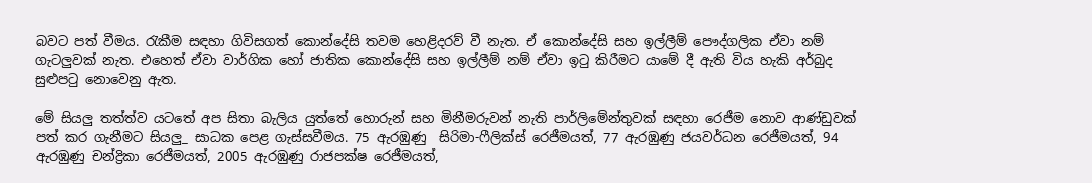බවට පත් වීමය. රැකීම සඳහා ගිවිසගත් කොන්දේසි තවම හෙළිදරව් වී නැත. ඒ කොන්දේසි සහ ඉල්ලීම් පෞද්ගලික ඒවා නම් ගැටලුවක් නැත. එහෙත් ඒවා වාර්ගික හෝ ජාතික කොන්දේසි සහ ඉල්ලීම් නම් ඒවා ඉටු කිරීමට යාමේ දී ඇති විය හැකි අර්බුද සුළුපටු නොවෙනු ඇත.

මේ සියලු තත්ත්ව යටතේ අප සිතා බැලිය යුත්තේ හොරුන් සහ මිනීමරුවන් නැති පාර්ලිමේන්තුවක් සඳහා රෙජීම නොව ආණ්ඩුවක් පත් කර ගැනීමට සියලු_ සාධක පෙළ ගැස්සවීමය. 75 ඇරඹුණු  සිරිමා-ෆීලික්ස් රෙජීමයත්, 77 ඇරඹුණු ජයවර්ධන රෙජීමයත්, 94 ඇරඹුණු චන්ද්‍රිකා රෙජීමයත්, 2005 ඇරඹුණු රාජපක්ෂ රෙජීමයත්,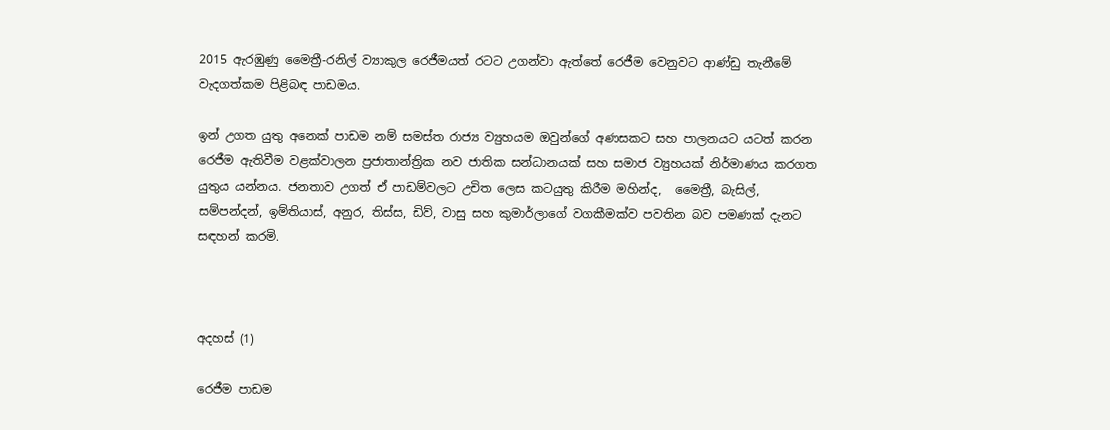2015 ඇරඹුණු මෛත්‍රී-රනිල් ව්‍යාකුල රෙජීමයත් රටට උගන්වා ඇත්තේ රෙජීම වෙනුවට ආණ්ඩු තැනීමේ වැදගත්කම පිළිබඳ පාඩමය.

ඉන් උගත යුතු අනෙක් පාඩම නම් සමස්ත රාජ්‍ය ව්‍යුහයම ඔවුන්ගේ අණසකට සහ පාලනයට යටත් කරන රෙජීම ඇතිවීම වළක්වාලන ප්‍රජාතාන්ත්‍රික නව ජාතික සන්ධානයක් සහ සමාජ ව්‍යුහයක් නිර්මාණය කරගත යුතුය යන්නය. ජනතාව උගත් ඒ පාඩම්වලට උචිත ලෙස කටයුතු කිරීම මහින්ද,  මෛත්‍රී, බැසිල්, සම්පන්දන්, ඉම්තියාස්, අනුර, තිස්ස, ඩිව්, වාසු සහ කුමාර්ලාගේ වගකීමක්ව පවතින බව පමණක් දැනට සඳහන් කරමි.



අදහස් (1)

රෙජීම පාඩම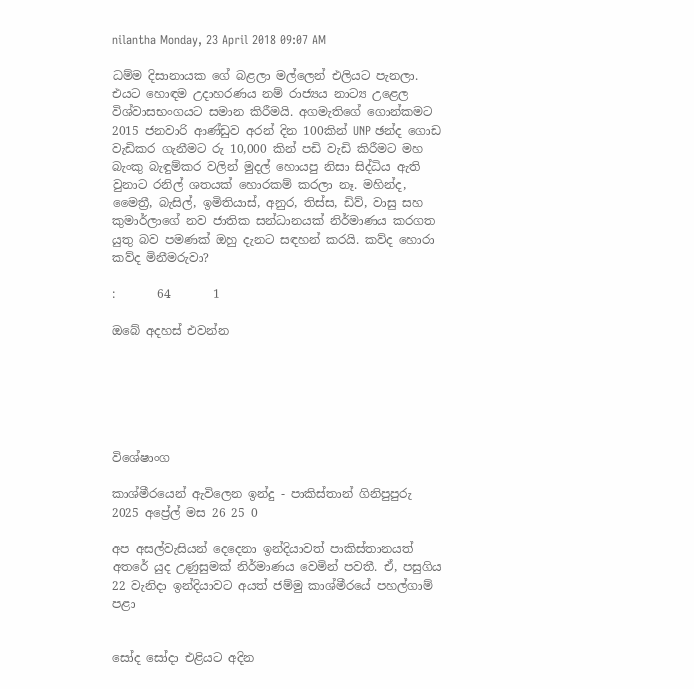nilantha Monday, 23 April 2018 09:07 AM

ධම්ම දිසානායක ගේ බළලා මල්ලෙන් එලියට පැනලා. එයට හොඳම උදාහරණය නම් රාජ්‍යය නාට්‍ය උළෙල විශ්වාසභංගයට සමාන කිරීමයි. අගමැතිගේ ගොන්කමට 2015 ජනවාරි ආණ්ඩුව අරන් දින 100කින් UNP ඡන්ද ගොඩ වැඩිකර ගැනීමට රු 10,000 කින් පඩි වැඩි කිරීමට මහ බැංකු බැඳුම්කර වලින් මුදල් හොයපු නිසා සිද්ධිය ඇති වුනාට රනිල් ශතයක් හොරකම් කරලා නෑ. මහින්ද, මෛත්‍රී, බැසිල්, ඉමිතියාස්, අනුර, තිස්ස, ඩිව්, වාසු සහ කුමාර්ලාගේ නව ජාතික සන්ධානයක් නිර්මාණය කරගත යුතු බව පමණක් ඔහු දැනට සඳහන් කරයි. කව්ද හොරා කව්ද මිනීමරුවා?

:       64       1

ඔබේ අදහස් එවන්න






විශේෂාංග

කාශ්මීරයෙන් ඇවිලෙන ඉන්දු - පාකිස්තාන් ගිනිපුපුරු
2025 අප්‍රේල් මස 26 25 0

අප අසල්වැසියන් දෙදෙනා ඉන්දියාවත් පාකිස්තානයත් අතරේ යුද උණුසුමක් නිර්මාණය වෙමින් පවතී. ඒ, පසුගිය 22 වැනිදා ඉන්දියාවට අයත් ජම්මු කාශ්මීරයේ පහල්ගාම් පළා


සෝද සෝදා එළියට අදින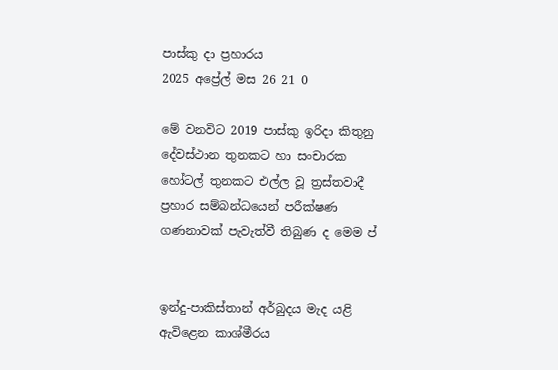පාස්කු දා ප්‍රහාරය
2025 අප්‍රේල් මස 26 21 0

මේ වනවිට 2019 පාස්කු ඉරිදා කිතුනු දේවස්ථාන තුනකට හා සංචාරක හෝටල් තුනකට එල්ල වූ ත්‍රස්තවාදී ප්‍රහාර සම්බන්ධයෙන් පරීක්ෂණ ගණනාවක් පැවැත්වී තිබුණ ද මෙම ප්‍


ඉන්දු-පාකිස්තාන් අර්බුදය මැද යළි ඇවිළෙන කාශ්මීරය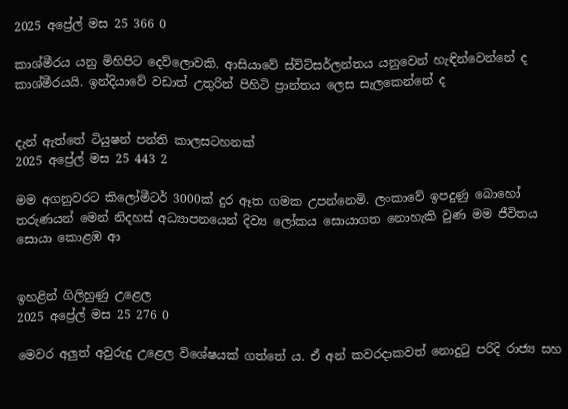2025 අප්‍රේල් මස 25 366 0

කාශ්මීරය යනු මිහිපිට දෙව්ලොවකි. ආසියාවේ ස්විට්සර්ලන්තය යනුවෙන් හැඳින්වෙන්නේ ද කාශ්මීරයයි. ඉන්දියාවේ වඩාත් උතුරින් පිහිටි ප්‍රාන්තය ලෙස සැලකෙන්නේ ද


දැන් ඇත්තේ ටියුෂන් පන්ති කාලසටහනක්
2025 අප්‍රේල් මස 25 443 2

මම අගනුවරට කිලෝමීටර් 3000ක් දුර ඈත ගමක උපන්නෙමි. ලංකාවේ ඉපදුණු බොහෝ තරුණයන් මෙන් නිදහස් අධ්‍යාපනයෙන් දිව්‍ය ලෝකය සොයාගත නොහැකි වුණ මම ජීවිතය සොයා කොළඹ ආ


ඉහළින් ගිලිහුණු උළෙල
2025 අප්‍රේල් මස 25 276 0

මෙවර අලු‍ත් අවුරුදු උළෙල විශේෂයක් ගත්තේ ය. ඒ අන් කවරදාකවත් නොදුටු පරිදි රාජ්‍ය සහ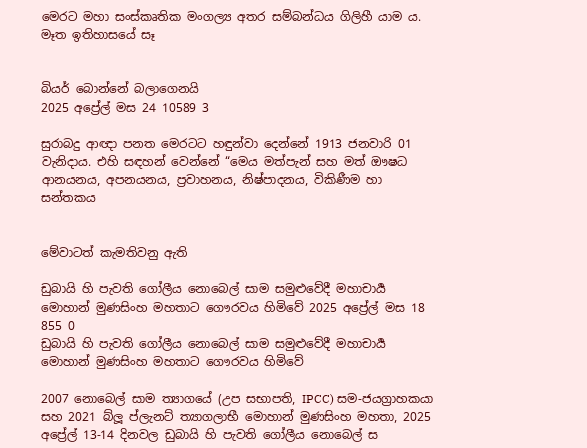මෙරට මහා සංස්කෘතික මංගල්‍ය අතර සම්බන්ධය ගිලිහී යාම ය. මෑත ඉතිහාසයේ සෑ


බියර් බොන්නේ බලාගෙනයි
2025 අප්‍රේල් මස 24 10589 3

සුරාබදු ආඥා පනත මෙරටට හඳුන්වා දෙන්නේ 1913 ජනවාරි 01 වැනිදාය. එහි සඳහන් වෙන්නේ “මෙය මත්පැන් සහ මත් ඖෂධ ආනයනය, අපනයනය, ප්‍රවාහනය, නිෂ්පාදනය, විකිණීම හා සන්තකය


මේවාටත් කැමතිවනු ඇති

ඩුබායි හි පැවති ගෝලීය නොබෙල් සාම සමුළුවේදී මහාචාර්‍ය මොහාන් මුණසිංහ මහතාට ගෞරවය හිමිවේ 2025 අප්‍රේල් මස 18 855 0
ඩුබායි හි පැවති ගෝලීය නොබෙල් සාම සමුළුවේදී මහාචාර්‍ය මොහාන් මුණසිංහ මහතාට ගෞරවය හිමිවේ

2007 නොබෙල් සාම ත්‍යාගයේ (උප සභාපති, IPCC) සම-ජයග්‍රාහකයා සහ 2021 බ්ලූ ප්ලැනට් ත්‍යාගලාභී මොහාන් මුණසිංහ මහතා, 2025 අප්‍රේල් 13-14 දිනවල ඩුබායි හි පැවති ගෝලීය නොබෙල් ස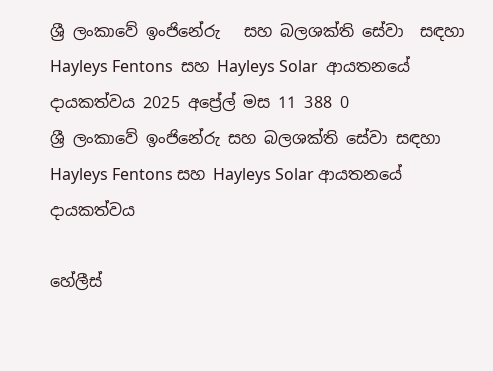ශ්‍රී ලංකාවේ ඉංජිනේරු   සහ බලශක්ති සේවා  සඳහා Hayleys Fentons  සහ Hayleys Solar  ආයතනයේ  දායකත්වය 2025 අප්‍රේල් මස 11 388 0
ශ්‍රී ලංකාවේ ඉංජිනේරු සහ බලශක්ති සේවා සඳහා Hayleys Fentons සහ Hayleys Solar ආයතනයේ දායකත්වය

හේලීස්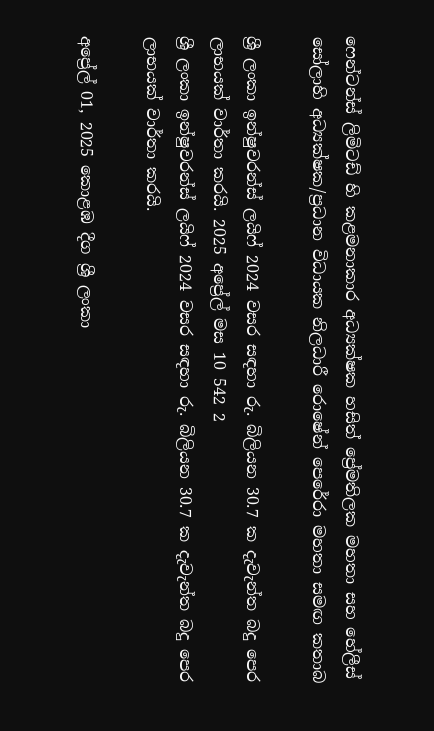ෆෙන්ටන්ස් ලිමිටඩ් හි කළමනාකාර අධ්‍යක්ෂක හසිත් ප්‍රේමතිලක මහතා සහ හේලීස් සෝලාහි අධ්‍යක්ෂක/ප්‍රධාන විධායක නිලධාරී රොෂේන් පෙරේරා මහතා සමඟ කතාබ

ශ්‍රී ලංකා ඉන්ෂුවරන්ස් ලයිෆ් 2024 වසර සඳහා රු. බිලියන 30.7 ක දැවැන්ත බදු පෙර ලාභයක් වාර්තා කරයි. 2025 අප්‍රේල් මස 10 542 2
ශ්‍රී ලංකා ඉන්ෂුවරන්ස් ලයිෆ් 2024 වසර සඳහා රු. බිලියන 30.7 ක දැවැන්ත බදු පෙර ලාභයක් වාර්තා කරයි.

අප්‍රේල් 01, 2025 කොළඹ දීග ශ්‍රී ලංකා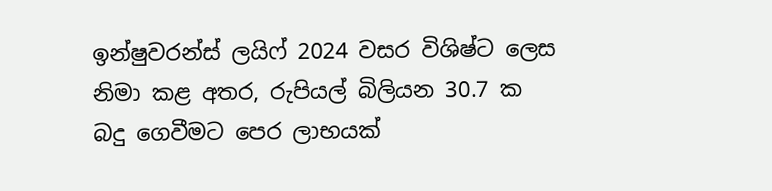ඉන්ෂුවරන්ස් ලයිෆ් 2024 වසර විශිෂ්ට ලෙස නිමා කළ අතර, රුපියල් බිලියන 30.7 ක බදු ගෙවීමට පෙර ලාභයක්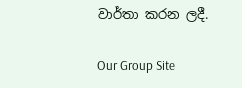වාර්තා කරන ලදී.

Our Group Site